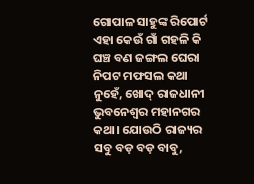ଗୋପାଳ ସାହୁଙ୍କ ରିପୋର୍ଟ
ଏହା କେଉଁ ଗାଁ ଗହଳି କି ଘଞ୍ଚ ବଣ ଜଙ୍ଗଲ ଘେରା ନିପଟ ମଫସଲ କଥା ନୁହେଁ, ଖୋଦ୍ ରାଜଧାନୀ ଭୁବନେଶ୍ବର ମହାନଗର କଥା। ଯୋଉଠି ରାଜ୍ୟର ସବୁ ବଡ଼ ବଡ଼ ବାବୁ,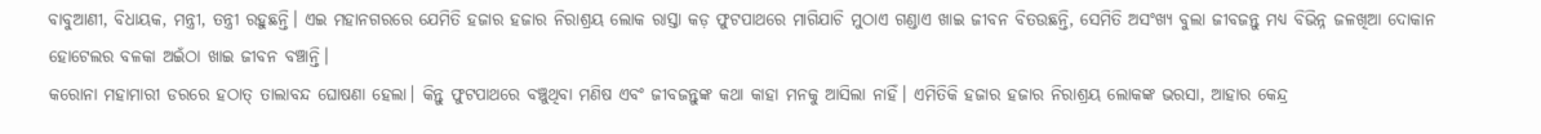ବାବୁଆଣୀ, ବିଧାୟକ, ମନ୍ତ୍ରୀ, ତନ୍ତ୍ରୀ ରହୁଛନ୍ତି। ଏଇ ମହାନଗରରେ ଯେମିତି ହଜାର ହଜାର ନିରାଶ୍ରୟ ଲୋକ ରାସ୍ତା କଡ଼ ଫୁଟପାଥରେ ମାଗିଯାଚି ମୁଠାଏ ଗଣ୍ଡାଏ ଖାଇ ଜୀବନ ବିତଉଛନ୍ତି, ସେମିତି ଅସଂଖ୍ୟ ବୁଲା ଜୀବଜନ୍ତୁ ମଧ୍ୟ ବିଭିନ୍ନ ଜଳଖିଆ ଦୋକାନ ହୋଟେଲର ବଳକା ଅଇଁଠା ଖାଇ ଜୀବନ ବଞ୍ଚାନ୍ତି।
କରୋନା ମହାମାରୀ ଡରରେ ହଠାତ୍ ତାଲାବନ୍ଦ ଘୋଷଣା ହେଲା। କିନ୍ତୁ ଫୁଟପାଥରେ ବଞ୍ଚୁଥିବା ମଣିଷ ଏବଂ ଜୀବଜନ୍ତୁଙ୍କ କଥା କାହା ମନକୁ ଆସିଲା ନାହିଁ। ଏମିତିକି ହଜାର ହଜାର ନିରାଶ୍ରୟ ଲୋକଙ୍କ ଭରସା, ଆହାର କେନ୍ଦ୍ର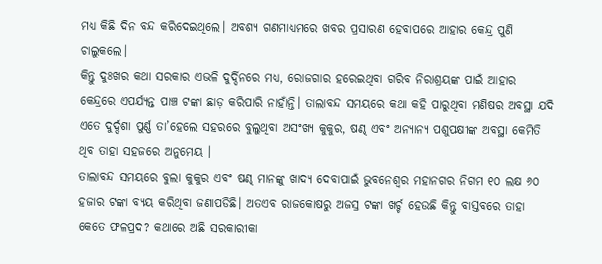ମଧ୍ୟ କିଛି ଦିନ ବନ୍ଦ କରିଦେଇଥିଲେ। ଅବଶ୍ୟ ଗଣମାଧ୍ୟମରେ ଖବର ପ୍ରସାରଣ ହେବାପରେ ଆହାର କେନ୍ଦ୍ର ପୁଣି ଚାଲୁକଲେ।
କିନ୍ତୁ ଦୁଃଖର କଥା ସରକାର ଏଭଳି ଦୁର୍ଦ୍ଦିନରେ ମଧ୍ୟ, ରୋଜଗାର ହରେଇଥିବା ଗରିବ ନିରାଶ୍ରୟଙ୍କ ପାଇଁ ଆହାର କେନ୍ଦ୍ରରେ ଏପର୍ଯ୍ୟନ୍ତ ପାଞ୍ଚ ଟଙ୍କା ଛାଡ଼ କରିପାରି ନାହାଁନ୍ତି। ତାଲାବନ୍ଦ ସମୟରେ କଥା କହି ପାରୁଥିବା ମଣିଷର ଅବସ୍ଥା ଯଦି ଏତେ ଦୁର୍ଦ୍ଦଶା ପୁର୍ଣ୍ଣ ତା’ହେଲେ ସହରରେ ବୁଲୁଥିବା ଅସଂଖ୍ୟ କୁକୁର, ଷଣ୍ଢ ଏବଂ ଅନ୍ୟାନ୍ୟ ପଶୁପକ୍ଷୀଙ୍କ ଅବସ୍ଥା କେମିତି ଥିବ ତାହା ସହଜରେ ଅନୁମେୟ ।
ତାଲାବନ୍ଦ ସମୟରେ ବୁଲା କୁକୁର ଏବଂ ଷଣ୍ଢ ମାନଙ୍କୁ ଖାଦ୍ୟ ଦେବାପାଇଁ ଭୁବନେଶ୍ୱର ମହାନଗର ନିଗମ ୧୦ ଲକ୍ଷ ୬୦ ହଜାର ଟଙ୍କା ବ୍ୟୟ କରିଥିବା ଜଣାପଡିଛି। ଅତଏବ ରାଜକୋଷରୁ ଅଜସ୍ର ଟଙ୍କା ଖର୍ଚ୍ଚ ହେଉଛି କିନ୍ତୁ ବାସ୍ତବରେ ତାହା କେତେ ଫଳପ୍ରଦ? କଥାରେ ଅଛି ସରକାରୀକା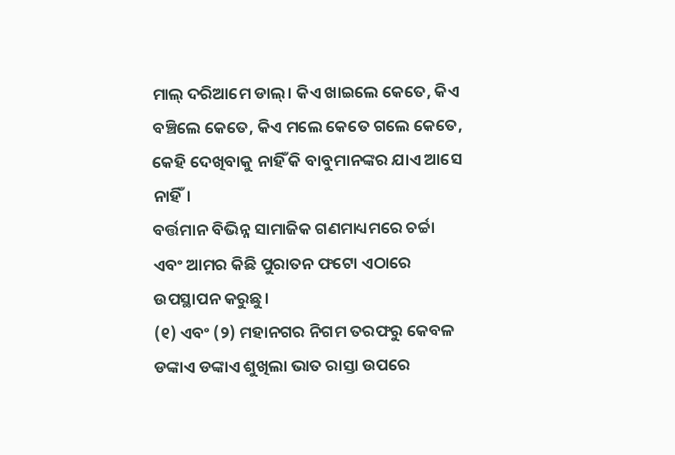ମାଲ୍ ଦରିଆମେ ଡାଲ୍। କିଏ ଖାଇଲେ କେତେ, କିଏ ବଞ୍ଚିଲେ କେତେ, କିଏ ମଲେ କେତେ ଗଲେ କେତେ, କେହି ଦେଖିବାକୁ ନାହିଁ କି ବାବୁମାନଙ୍କର ଯାଏ ଆସେ ନାହିଁ।
ବର୍ତ୍ତମାନ ବିଭିନ୍ନ ସାମାଜିକ ଗଣମାଧ୍ୟମରେ ଚର୍ଚ୍ଚା ଏବଂ ଆମର କିଛି ପୁରାତନ ଫଟୋ ଏଠାରେ ଉପସ୍ଥାପନ କରୁଛୁ।
(୧) ଏବଂ (୨) ମହାନଗର ନିଗମ ତରଫରୁ କେବଳ ଡଙ୍କାଏ ଡଙ୍କାଏ ଶୁଖିଲା ଭାତ ରାସ୍ତା ଉପରେ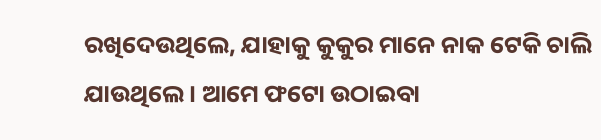ରଖିଦେଉଥିଲେ, ଯାହାକୁ କୁକୁର ମାନେ ନାକ ଟେକି ଚାଲି ଯାଉଥିଲେ। ଆମେ ଫଟୋ ଉଠାଇବା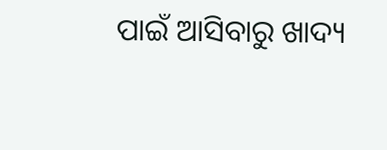ପାଇଁ ଆସିବାରୁ ଖାଦ୍ୟ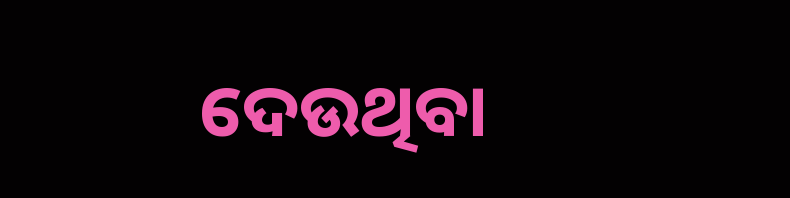ଦେଉଥିବା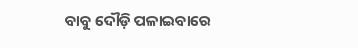ବାବୁ ଦୌଡ଼ି ପଳାଇବାରେ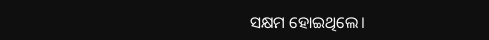ସକ୍ଷମ ହୋଇଥିଲେ।